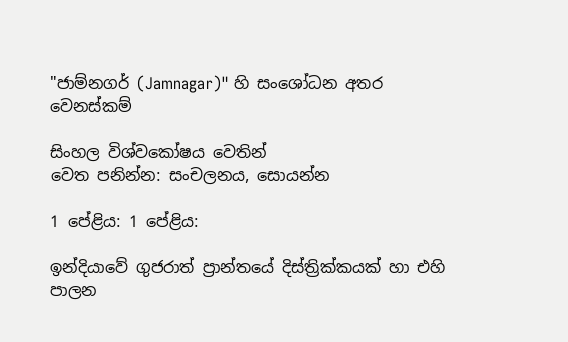"ජාම්නගර් (Jamnagar)" හි සංශෝධන අතර වෙනස්කම්

සිංහල විශ්වකෝෂය වෙතින්
වෙත පනින්න: සංචලනය, සොයන්න

1 පේළිය: 1 පේළිය:

ඉන්දියාවේ ගුජරාත් ප්‍රාන්තයේ දිස්ත්‍රික්කයක් හා එහි පාලන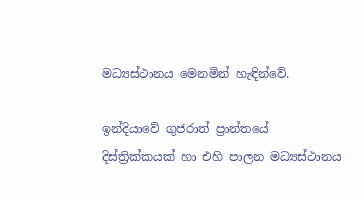මධ්‍යස්ථානය මෙනමින් හැඳින්වේ.

ඉන්දියාවේ ගුජරාත් ප්‍රාන්තයේ දිස්ත්‍රික්කයක් හා එහි පාලන මධ්‍යස්ථානය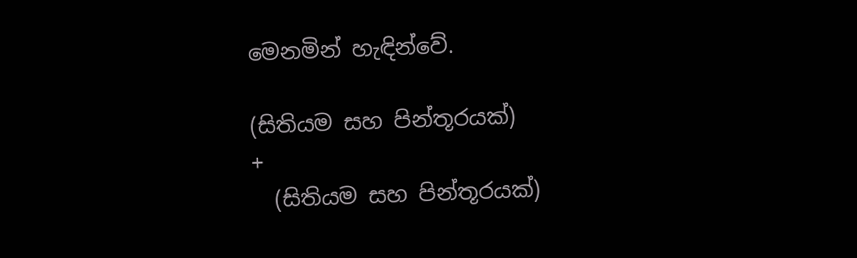මෙනමින් හැඳින්වේ.

(සිතියම සහ පින්තූරයක්)
+
  (සිතියම සහ පින්තූරයක්)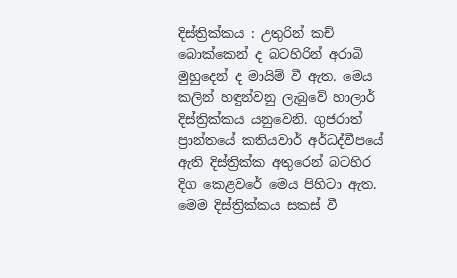දිස්ත්‍රික්කය : උතුරින් කච් බොක්කෙන් ද බටහිරින් අරාබි මුහුදෙන් ද මායිම් වී ඇත. මෙය කලින් හඳුන්වනු ලැබුවේ හාලාර් දිස්ත්‍රික්කය යනුවෙනි. ගුජරාත් ප්‍රාන්තයේ කතියවාර් අර්ධද්වීපයේ ඇති දිස්ත්‍රික්ක අතුරෙන් බටහිර දිග කෙළවරේ මෙය පිහිටා ඇත. මෙම දිස්ත්‍රික්කය සකස් වී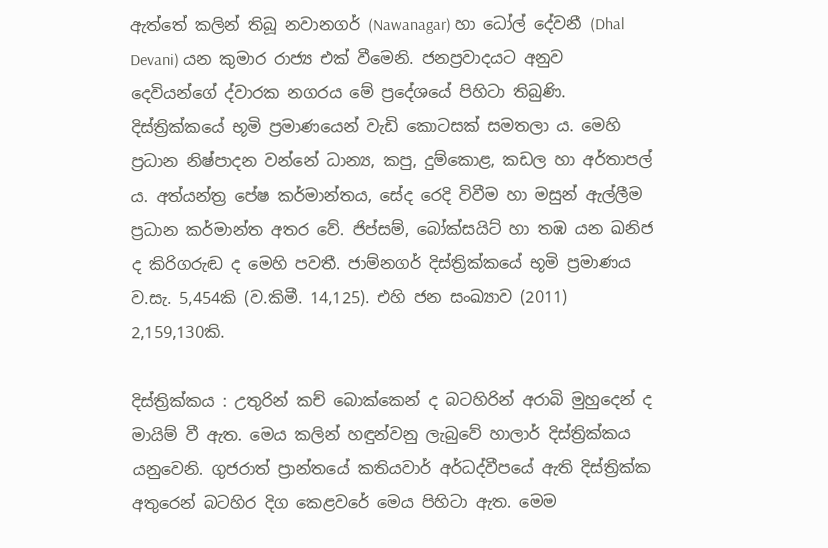ඇත්තේ කලින් තිබූ නවානගර් (Nawanagar) හා ධෝල් දේවනී (Dhal Devani) යන කුමාර රාජ්‍ය එක් වීමෙනි. ජනප්‍රවාදයට අනුව දෙවියන්ගේ ද්වාරක නගරය මේ ප්‍රදේශයේ පිහිටා තිබුණි. දිස්ත්‍රික්කයේ භූමි ප්‍රමාණයෙන් වැඩි කොටසක් සමතලා ය. මෙහි ප්‍රධාන නිෂ්පාදන වන්නේ ධාන්‍ය, කපු, දුම්කොළ, කඩල හා අර්තාපල් ය. අත්යන්ත්‍ර පේෂ කර්මාන්තය, සේද රෙදි විවීම හා මසුන් ඇල්ලීම ප්‍රධාන කර්මාන්ත අතර වේ. ජිප්සම්, බෝක්සයිට් හා තඹ යන ඛනිජ ද කිරිගරුඬ ද මෙහි පවතී. ජාම්නගර් දිස්ත්‍රික්කයේ භූමි ප්‍රමාණය ව.සැ. 5,454කි (ව.කිමී. 14,125). එහි ජන සංඛ්‍යාව (2011) 2,159,130කි.

දිස්ත්‍රික්කය : උතුරින් කච් බොක්කෙන් ද බටහිරින් අරාබි මුහුදෙන් ද මායිම් වී ඇත. මෙය කලින් හඳුන්වනු ලැබුවේ හාලාර් දිස්ත්‍රික්කය යනුවෙනි. ගුජරාත් ප්‍රාන්තයේ කතියවාර් අර්ධද්වීපයේ ඇති දිස්ත්‍රික්ක අතුරෙන් බටහිර දිග කෙළවරේ මෙය පිහිටා ඇත. මෙම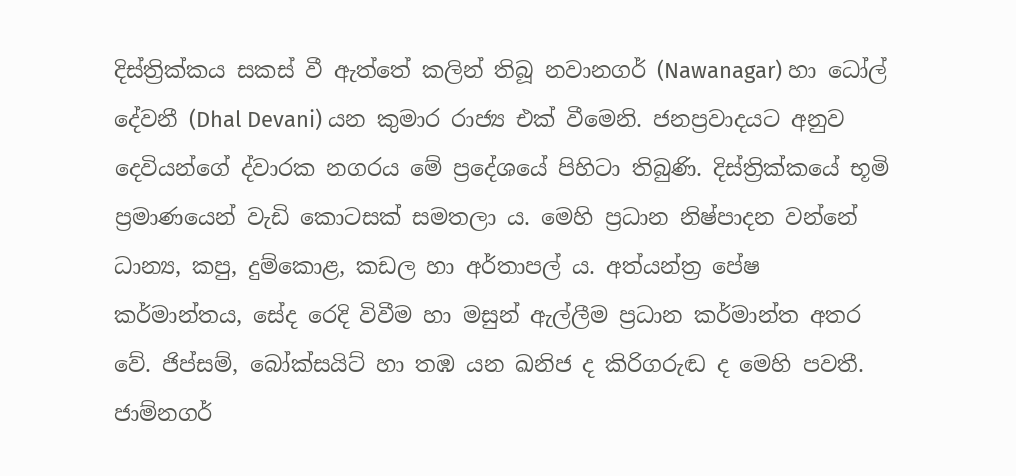දිස්ත්‍රික්කය සකස් වී ඇත්තේ කලින් තිබූ නවානගර් (Nawanagar) හා ධෝල් දේවනී (Dhal Devani) යන කුමාර රාජ්‍ය එක් වීමෙනි. ජනප්‍රවාදයට අනුව දෙවියන්ගේ ද්වාරක නගරය මේ ප්‍රදේශයේ පිහිටා තිබුණි. දිස්ත්‍රික්කයේ භූමි ප්‍රමාණයෙන් වැඩි කොටසක් සමතලා ය. මෙහි ප්‍රධාන නිෂ්පාදන වන්නේ ධාන්‍ය, කපු, දුම්කොළ, කඩල හා අර්තාපල් ය. අත්යන්ත්‍ර පේෂ කර්මාන්තය, සේද රෙදි විවීම හා මසුන් ඇල්ලීම ප්‍රධාන කර්මාන්ත අතර වේ. ජිප්සම්, බෝක්සයිට් හා තඹ යන ඛනිජ ද කිරිගරුඬ ද මෙහි පවතී. ජාම්නගර්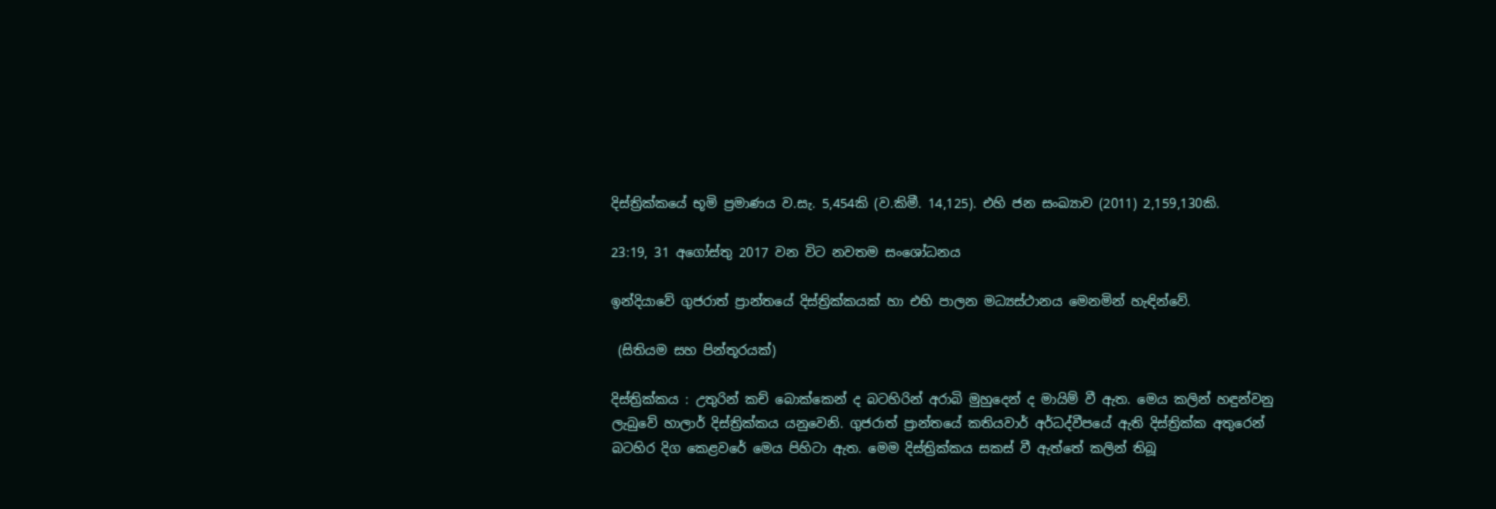දිස්ත්‍රික්කයේ භූමි ප්‍රමාණය ව.සැ. 5,454කි (ව.කිමී. 14,125). එහි ජන සංඛ්‍යාව (2011) 2,159,130කි.

23:19, 31 අගෝස්තු 2017 වන විට නවතම සංශෝධනය

ඉන්දියාවේ ගුජරාත් ප්‍රාන්තයේ දිස්ත්‍රික්කයක් හා එහි පාලන මධ්‍යස්ථානය මෙනමින් හැඳින්වේ.

 (සිතියම සහ පින්තූරයක්)

දිස්ත්‍රික්කය : උතුරින් කච් බොක්කෙන් ද බටහිරින් අරාබි මුහුදෙන් ද මායිම් වී ඇත. මෙය කලින් හඳුන්වනු ලැබුවේ හාලාර් දිස්ත්‍රික්කය යනුවෙනි. ගුජරාත් ප්‍රාන්තයේ කතියවාර් අර්ධද්වීපයේ ඇති දිස්ත්‍රික්ක අතුරෙන් බටහිර දිග කෙළවරේ මෙය පිහිටා ඇත. මෙම දිස්ත්‍රික්කය සකස් වී ඇත්තේ කලින් තිබූ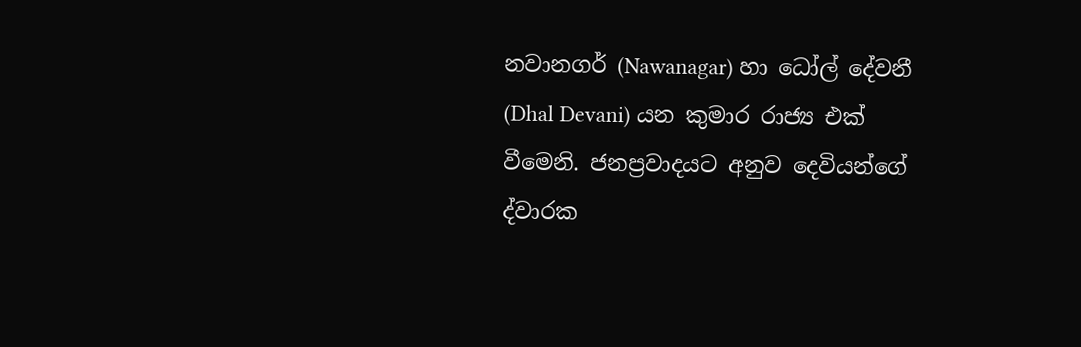නවානගර් (Nawanagar) හා ධෝල් දේවනී (Dhal Devani) යන කුමාර රාජ්‍ය එක් වීමෙනි. ජනප්‍රවාදයට අනුව දෙවියන්ගේ ද්වාරක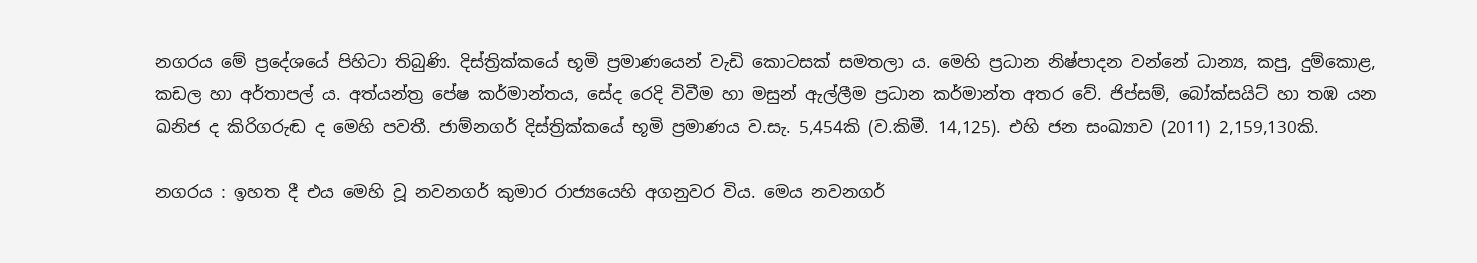නගරය මේ ප්‍රදේශයේ පිහිටා තිබුණි. දිස්ත්‍රික්කයේ භූමි ප්‍රමාණයෙන් වැඩි කොටසක් සමතලා ය. මෙහි ප්‍රධාන නිෂ්පාදන වන්නේ ධාන්‍ය, කපු, දුම්කොළ, කඩල හා අර්තාපල් ය. අත්යන්ත්‍ර පේෂ කර්මාන්තය, සේද රෙදි විවීම හා මසුන් ඇල්ලීම ප්‍රධාන කර්මාන්ත අතර වේ. ජිප්සම්, බෝක්සයිට් හා තඹ යන ඛනිජ ද කිරිගරුඬ ද මෙහි පවතී. ජාම්නගර් දිස්ත්‍රික්කයේ භූමි ප්‍රමාණය ව.සැ. 5,454කි (ව.කිමී. 14,125). එහි ජන සංඛ්‍යාව (2011) 2,159,130කි.

නගරය : ඉහත දී එය මෙහි වූ නවනගර් කුමාර රාජ්‍යයෙහි අගනුවර විය. මෙය නවනගර්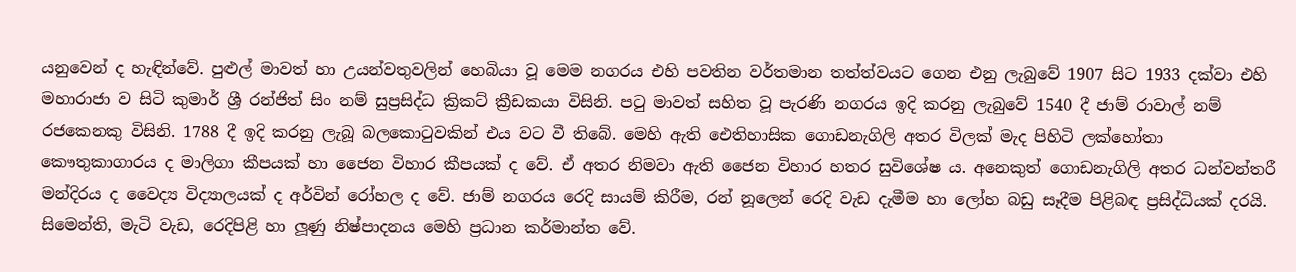යනුවෙන් ද හැඳින්වේ. පුළුල් මාවත් හා උයන්වතුවලින් හෙබියා වූ මෙම නගරය එහි පවතින වර්තමාන තත්ත්වයට ගෙන එනු ලැබුවේ 1907 සිට 1933 දක්වා එහි මහාරාජා ව සිටි කුමාර් ශ්‍රී රන්ජිත් සිං නම් සුප්‍රසිද්ධ ක්‍රිකට් ක්‍රීඩකයා විසිනි. පටු මාවත් සහිත වූ පැරණි නගරය ඉදි කරනු ලැබුවේ 1540 දී ජාම් රාවාල් නම් රජකෙනකු විසිනි. 1788 දී ඉදි කරනු ලැබූ බලකොටුවකින් එය වට වී තිබේ. මෙහි ඇති ඓතිහාසික ගොඩනැගිලි අතර විලක් මැද පිහිටි ලක්හෝතා කෞතුකාගාරය ද මාලිගා කීපයක් හා ජෛන විහාර කීපයක් ද වේ. ඒ අතර නිමවා ඇති ජෛන විහාර හතර සුවිශේෂ ය. අනෙකුත් ගොඩනැගිලි අතර ධන්වන්තරී මන්දිරය ද වෛද්‍ය විද්‍යාලයක් ද අර්වින් රෝහල ද වේ. ජාම් නගරය රෙදි සායම් කිරීම, රන් නූලෙන් රෙදි වැඩ දැමීම හා ලෝහ බඩු සෑදීම පිළිබඳ ප්‍රසිද්ධියක් දරයි. සිමෙන්ති, මැටි වැඩ, රෙදිපිළි හා ලූණු නිෂ්පාදනය මෙහි ප්‍රධාන කර්මාන්ත වේ.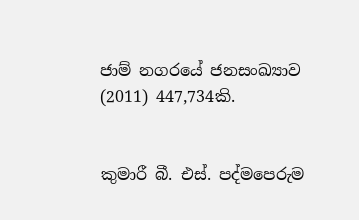ජාම් නගරයේ ජනසංඛ්‍යාව (2011) 447,734කි.


කුමාරී බී. එස්. පද්මපෙරුම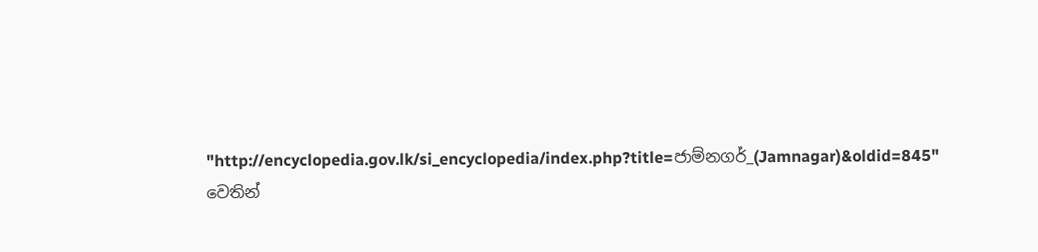"http://encyclopedia.gov.lk/si_encyclopedia/index.php?title=ජාම්නගර්_(Jamnagar)&oldid=845" වෙතින්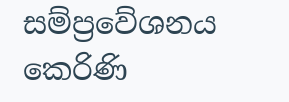සම්ප්‍රවේශනය කෙරිණි